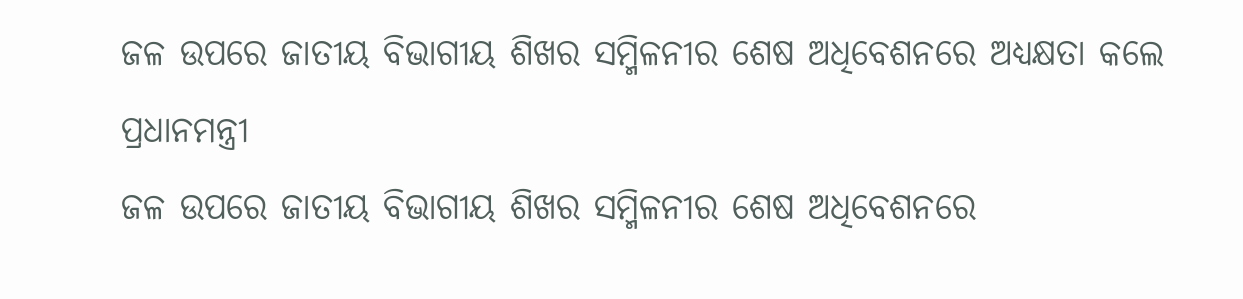ଜଳ ଉପରେ ଜାତୀୟ ବିଭାଗୀୟ ଶିଖର ସମ୍ମିଳନୀର ଶେଷ ଅଧିବେଶନରେ ଅଧ୍ୟକ୍ଷତା କଲେ ପ୍ରଧାନମନ୍ତ୍ରୀ
ଜଳ ଉପରେ ଜାତୀୟ ବିଭାଗୀୟ ଶିଖର ସମ୍ମିଳନୀର ଶେଷ ଅଧିବେଶନରେ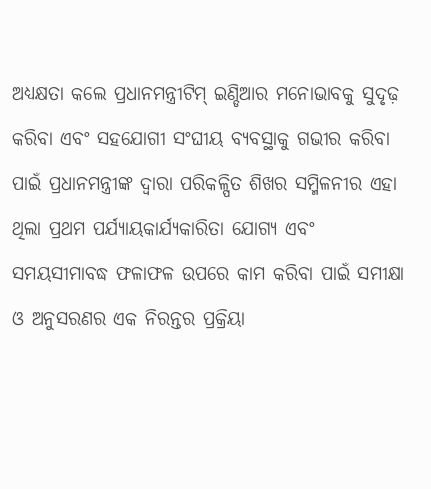ଅଧ୍ୟକ୍ଷତା କଲେ ପ୍ରଧାନମନ୍ତ୍ରୀଟିମ୍ ଇଣ୍ଡିଆର ମନୋଭାବକୁ ସୁଦୃଢ଼ କରିବା ଏବଂ ସହଯୋଗୀ ସଂଘୀୟ ବ୍ୟବସ୍ଥାକୁ ଗଭୀର କରିବା ପାଇଁ ପ୍ରଧାନମନ୍ତ୍ରୀଙ୍କ ଦ୍ୱାରା ପରିକଳ୍ପିତ ଶିଖର ସମ୍ମିଳନୀର ଏହା ଥିଲା ପ୍ରଥମ ପର୍ଯ୍ୟାୟକାର୍ଯ୍ୟକାରିତା ଯୋଗ୍ୟ ଏବଂ ସମୟସୀମାବଦ୍ଧ ଫଳାଫଳ ଉପରେ କାମ କରିବା ପାଇଁ ସମୀକ୍ଷା ଓ ଅନୁସରଣର ଏକ ନିରନ୍ତର ପ୍ରକ୍ରିୟା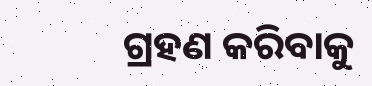ଗ୍ରହଣ କରିବାକୁ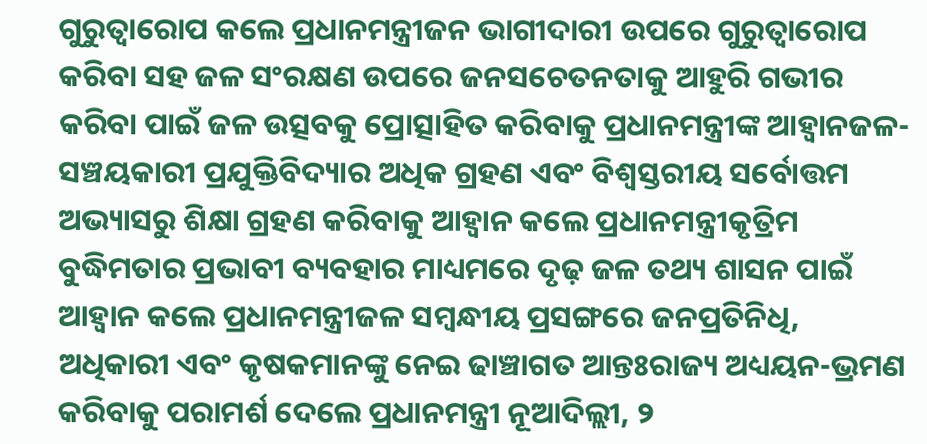ଗୁରୁତ୍ୱାରୋପ କଲେ ପ୍ରଧାନମନ୍ତ୍ରୀଜନ ଭାଗୀଦାରୀ ଉପରେ ଗୁରୁତ୍ୱାରୋପ କରିବା ସହ ଜଳ ସଂରକ୍ଷଣ ଉପରେ ଜନସଚେତନତାକୁ ଆହୁରି ଗଭୀର କରିବା ପାଇଁ ଜଳ ଉତ୍ସବକୁ ପ୍ରୋତ୍ସାହିତ କରିବାକୁ ପ୍ରଧାନମନ୍ତ୍ରୀଙ୍କ ଆହ୍ୱାନଜଳ-ସଞ୍ଚୟକାରୀ ପ୍ରଯୁକ୍ତିବିଦ୍ୟାର ଅଧିକ ଗ୍ରହଣ ଏବଂ ବିଶ୍ୱସ୍ତରୀୟ ସର୍ବୋତ୍ତମ ଅଭ୍ୟାସରୁ ଶିକ୍ଷା ଗ୍ରହଣ କରିବାକୁ ଆହ୍ୱାନ କଲେ ପ୍ରଧାନମନ୍ତ୍ରୀକୃତ୍ରିମ ବୁଦ୍ଧିମତାର ପ୍ରଭାବୀ ବ୍ୟବହାର ମାଧ୍ୟମରେ ଦୃଢ଼ ଜଳ ତଥ୍ୟ ଶାସନ ପାଇଁ ଆହ୍ୱାନ କଲେ ପ୍ରଧାନମନ୍ତ୍ରୀଜଳ ସମ୍ବନ୍ଧୀୟ ପ୍ରସଙ୍ଗରେ ଜନପ୍ରତିନିଧି, ଅଧିକାରୀ ଏବଂ କୃଷକମାନଙ୍କୁ ନେଇ ଢାଞ୍ଚାଗତ ଆନ୍ତଃରାଜ୍ୟ ଅଧ୍ୟୟନ-ଭ୍ରମଣ କରିବାକୁ ପରାମର୍ଶ ଦେଲେ ପ୍ରଧାନମନ୍ତ୍ରୀ ନୂଆଦିଲ୍ଲୀ, ୨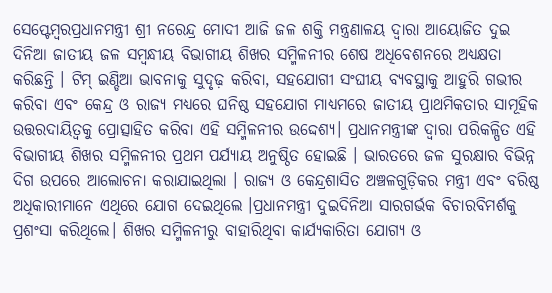ସେପ୍ଟେମ୍ବରପ୍ରଧାନମନ୍ତ୍ରୀ ଶ୍ରୀ ନରେନ୍ଦ୍ର ମୋଦୀ ଆଜି ଜଳ ଶକ୍ତି ମନ୍ତ୍ରଣାଳୟ ଦ୍ୱାରା ଆୟୋଜିତ ଦୁଇ ଦିନିଆ ଜାତୀୟ ଜଳ ସମ୍ବନ୍ଧୀୟ ବିଭାଗୀୟ ଶିଖର ସମ୍ମିଳନୀର ଶେଷ ଅଧିବେଶନରେ ଅଧ୍ୟକ୍ଷତା କରିଛନ୍ତି । ଟିମ୍ ଇଣ୍ଡିଆ ଭାବନାକୁ ସୁଦୃଢ଼ କରିବା, ସହଯୋଗୀ ସଂଘୀୟ ବ୍ୟବସ୍ଥାକୁ ଆହୁରି ଗଭୀର କରିବା ଏବଂ କେନ୍ଦ୍ର ଓ ରାଜ୍ୟ ମଧ୍ୟରେ ଘନିଷ୍ଠ ସହଯୋଗ ମାଧ୍ୟମରେ ଜାତୀୟ ପ୍ରାଥମିକତାର ସାମୂହିକ ଉତ୍ତରଦାୟିତ୍ୱକୁ ପ୍ରୋତ୍ସାହିତ କରିବା ଏହି ସମ୍ମିଳନୀର ଉଦ୍ଦେଶ୍ୟ। ପ୍ରଧାନମନ୍ତ୍ରୀଙ୍କ ଦ୍ୱାରା ପରିକଳ୍ପିତ ଏହି ବିଭାଗୀୟ ଶିଖର ସମ୍ମିଳନୀର ପ୍ରଥମ ପର୍ଯ୍ୟାୟ ଅନୁଷ୍ଠିତ ହୋଇଛି । ଭାରତରେ ଜଳ ସୁରକ୍ଷାର ବିଭିନ୍ନ ଦିଗ ଉପରେ ଆଲୋଚନା କରାଯାଇଥିଲା । ରାଜ୍ୟ ଓ କେନ୍ଦ୍ରଶାସିତ ଅଞ୍ଚଳଗୁଡ଼ିକର ମନ୍ତ୍ରୀ ଏବଂ ବରିଷ୍ଠ ଅଧିକାରୀମାନେ ଏଥିରେ ଯୋଗ ଦେଇଥିଲେ ।ପ୍ରଧାନମନ୍ତ୍ରୀ ଦୁଇଦିନିଆ ସାରଗର୍ଭକ ବିଚାରବିମର୍ଶକୁ ପ୍ରଶଂସା କରିଥିଲେ। ଶିଖର ସମ୍ମିଳନୀରୁ ବାହାରିଥିବା କାର୍ଯ୍ୟକାରିତା ଯୋଗ୍ୟ ଓ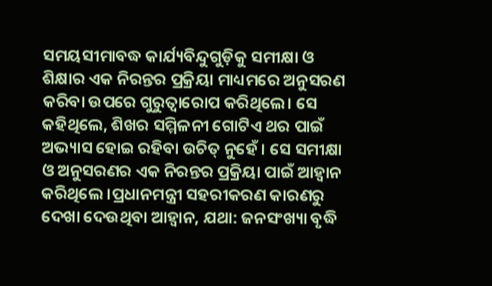ସମୟସୀମାବଦ୍ଧ କାର୍ଯ୍ୟବିନ୍ଦୁଗୁଡ଼ିକୁ ସମୀକ୍ଷା ଓ ଶିକ୍ଷାର ଏକ ନିରନ୍ତର ପ୍ରକ୍ରିୟା ମାଧ୍ୟମରେ ଅନୁସରଣ କରିବା ଉପରେ ଗୁରୁତ୍ୱାରୋପ କରିଥିଲେ। ସେ କହିଥିଲେ, ଶିଖର ସମ୍ମିଳନୀ ଗୋଟିଏ ଥର ପାଇଁ ଅଭ୍ୟାସ ହୋଇ ରହିବା ଉଚିତ୍ ନୁହେଁ । ସେ ସମୀକ୍ଷା ଓ ଅନୁସରଣର ଏକ ନିରନ୍ତର ପ୍ରକ୍ରିୟା ପାଇଁ ଆହ୍ୱାନ କରିଥିଲେ ।ପ୍ରଧାନମନ୍ତ୍ରୀ ସହରୀକରଣ କାରଣରୁ ଦେଖା ଦେଉଥିବା ଆହ୍ୱାନ, ଯଥା: ଜନସଂଖ୍ୟା ବୃଦ୍ଧି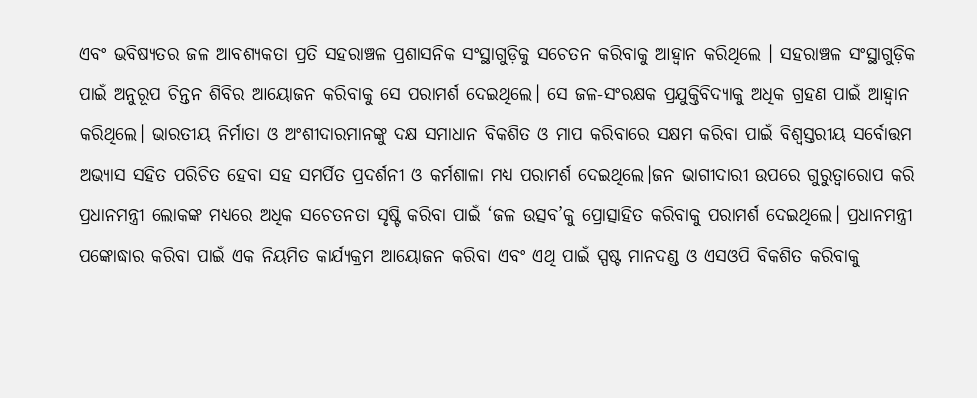ଏବଂ ଭବିଷ୍ୟତର ଜଳ ଆବଶ୍ୟକତା ପ୍ରତି ସହରାଞ୍ଚଳ ପ୍ରଶାସନିକ ସଂସ୍ଥାଗୁଡ଼ିକୁ ସଚେତନ କରିବାକୁ ଆହ୍ୱାନ କରିଥିଲେ । ସହରାଞ୍ଚଳ ସଂସ୍ଥାଗୁଡ଼ିକ ପାଇଁ ଅନୁରୂପ ଚିନ୍ତନ ଶିବିର ଆୟୋଜନ କରିବାକୁ ସେ ପରାମର୍ଶ ଦେଇଥିଲେ। ସେ ଜଳ-ସଂରକ୍ଷକ ପ୍ରଯୁକ୍ତିବିଦ୍ୟାକୁ ଅଧିକ ଗ୍ରହଣ ପାଇଁ ଆହ୍ୱାନ କରିଥିଲେ। ଭାରତୀୟ ନିର୍ମାତା ଓ ଅଂଶୀଦାରମାନଙ୍କୁ ଦକ୍ଷ ସମାଧାନ ବିକଶିତ ଓ ମାପ କରିବାରେ ସକ୍ଷମ କରିବା ପାଇଁ ବିଶ୍ୱସ୍ତରୀୟ ସର୍ବୋତ୍ତମ ଅଭ୍ୟାସ ସହିତ ପରିଚିତ ହେବା ସହ ସମର୍ପିତ ପ୍ରଦର୍ଶନୀ ଓ କର୍ମଶାଳା ମଧ୍ୟ ପରାମର୍ଶ ଦେଇଥିଲେ।ଜନ ଭାଗୀଦାରୀ ଉପରେ ଗୁରୁତ୍ୱାରୋପ କରି ପ୍ରଧାନମନ୍ତ୍ରୀ ଲୋକଙ୍କ ମଧ୍ୟରେ ଅଧିକ ସଚେତନତା ସୃଷ୍ଟି କରିବା ପାଇଁ ‘ଜଳ ଉତ୍ସବ’କୁ ପ୍ରୋତ୍ସାହିତ କରିବାକୁ ପରାମର୍ଶ ଦେଇଥିଲେ। ପ୍ରଧାନମନ୍ତ୍ରୀ ପଙ୍କୋଦ୍ଧାର କରିବା ପାଇଁ ଏକ ନିୟମିତ କାର୍ଯ୍ୟକ୍ରମ ଆୟୋଜନ କରିବା ଏବଂ ଏଥି ପାଇଁ ସ୍ପଷ୍ଟ ମାନଦଣ୍ଡ ଓ ଏସଓପି ବିକଶିତ କରିବାକୁ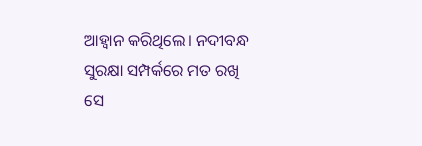ଆହ୍ୱାନ କରିଥିଲେ। ନଦୀବନ୍ଧ ସୁରକ୍ଷା ସମ୍ପର୍କରେ ମତ ରଖି ସେ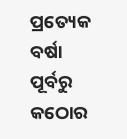ପ୍ରତ୍ୟେକ ବର୍ଷା ପୂର୍ବରୁ କଠୋର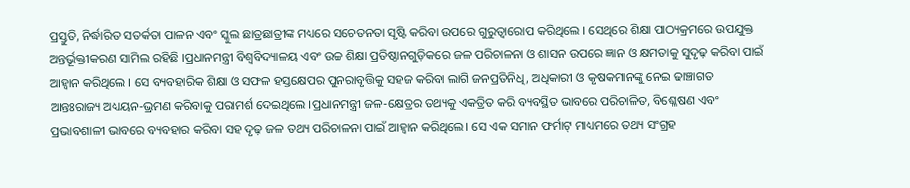ପ୍ରସ୍ତୁତି, ନିର୍ଦ୍ଧାରିତ ସତର୍କତା ପାଳନ ଏବଂ ସ୍କୁଲ ଛାତ୍ରଛାତ୍ରୀଙ୍କ ମଧ୍ୟରେ ସଚେତନତା ସୃଷ୍ଟି କରିବା ଉପରେ ଗୁରୁତ୍ୱାରୋପ କରିଥିଲେ । ସେଥିରେ ଶିକ୍ଷା ପାଠ୍ୟକ୍ରମରେ ଉପଯୁକ୍ତ ଅନ୍ତର୍ଭୂକ୍ତୀକରଣ ସାମିଲ ରହିଛି ।ପ୍ରଧାନମନ୍ତ୍ରୀ ବିଶ୍ୱବିଦ୍ୟାଳୟ ଏବଂ ଉଚ୍ଚ ଶିକ୍ଷା ପ୍ରତିଷ୍ଠାନଗୁଡ଼ିକରେ ଜଳ ପରିଚାଳନା ଓ ଶାସନ ଉପରେ ଜ୍ଞାନ ଓ କ୍ଷମତାକୁ ସୁଦୃଢ଼ କରିବା ପାଇଁ ଆହ୍ୱାନ କରିଥିଲେ । ସେ ବ୍ୟବହାରିକ ଶିକ୍ଷା ଓ ସଫଳ ହସ୍ତକ୍ଷେପର ପୁନରାବୃତ୍ତିକୁ ସହଜ କରିବା ଲାଗି ଜନପ୍ରତିନିଧି, ଅଧିକାରୀ ଓ କୃଷକମାନଙ୍କୁ ନେଇ ଢାଞ୍ଚାଗତ ଆନ୍ତଃରାଜ୍ୟ ଅଧ୍ୟୟନ-ଭ୍ରମଣ କରିବାକୁ ପରାମର୍ଶ ଦେଇଥିଲେ ।ପ୍ରଧାନମନ୍ତ୍ରୀ ଜଳ-କ୍ଷେତ୍ରର ତଥ୍ୟକୁ ଏକତ୍ରିତ କରି ବ୍ୟବସ୍ଥିତ ଭାବରେ ପରିଚାଳିତ, ବିଶ୍ଳେଷଣ ଏବଂ ପ୍ରଭାବଶାଳୀ ଭାବରେ ବ୍ୟବହାର କରିବା ସହ ଦୃଢ଼ ଜଳ ତଥ୍ୟ ପରିଚାଳନା ପାଇଁ ଆହ୍ୱାନ କରିଥିଲେ। ସେ ଏକ ସମାନ ଫର୍ମାଟ୍ ମାଧ୍ୟମରେ ତଥ୍ୟ ସଂଗ୍ରହ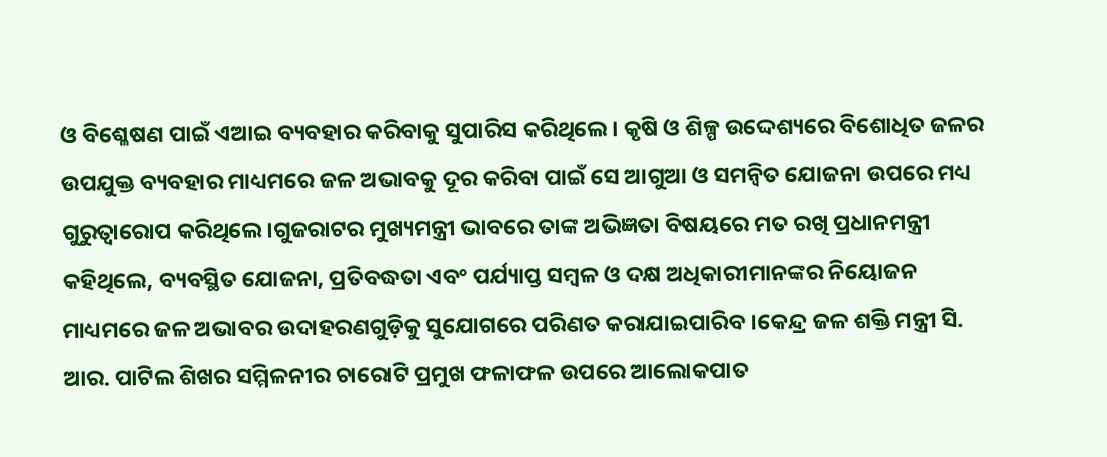ଓ ବିଶ୍ଳେଷଣ ପାଇଁ ଏଆଇ ବ୍ୟବହାର କରିବାକୁ ସୁପାରିସ କରିଥିଲେ। କୃଷି ଓ ଶିଳ୍ପ ଉଦ୍ଦେଶ୍ୟରେ ବିଶୋଧିତ ଜଳର ଉପଯୁକ୍ତ ବ୍ୟବହାର ମାଧ୍ୟମରେ ଜଳ ଅଭାବକୁ ଦୂର କରିବା ପାଇଁ ସେ ଆଗୁଆ ଓ ସମନ୍ୱିତ ଯୋଜନା ଉପରେ ମଧ୍ୟ ଗୁରୁତ୍ୱାରୋପ କରିଥିଲେ।ଗୁଜରାଟର ମୁଖ୍ୟମନ୍ତ୍ରୀ ଭାବରେ ତାଙ୍କ ଅଭିଜ୍ଞତା ବିଷୟରେ ମତ ରଖି ପ୍ରଧାନମନ୍ତ୍ରୀ କହିଥିଲେ, ବ୍ୟବସ୍ଥିତ ଯୋଜନା, ପ୍ରତିବଦ୍ଧତା ଏବଂ ପର୍ଯ୍ୟାପ୍ତ ସମ୍ବଳ ଓ ଦକ୍ଷ ଅଧିକାରୀମାନଙ୍କର ନିୟୋଜନ ମାଧ୍ୟମରେ ଜଳ ଅଭାବର ଉଦାହରଣଗୁଡ଼ିକୁ ସୁଯୋଗରେ ପରିଣତ କରାଯାଇପାରିବ ।କେନ୍ଦ୍ର ଜଳ ଶକ୍ତି ମନ୍ତ୍ରୀ ସି. ଆର. ପାଟିଲ ଶିଖର ସମ୍ମିଳନୀର ଚାରୋଟି ପ୍ରମୁଖ ଫଳାଫଳ ଉପରେ ଆଲୋକପାତ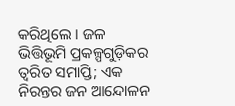କରିଥିଲେ । ଜଳ ଭିତ୍ତିଭୂମି ପ୍ରକଳ୍ପଗୁଡ଼ିକର ତ୍ୱରିତ ସମାପ୍ତି; ଏକ ନିରନ୍ତର ଜନ ଆନ୍ଦୋଳନ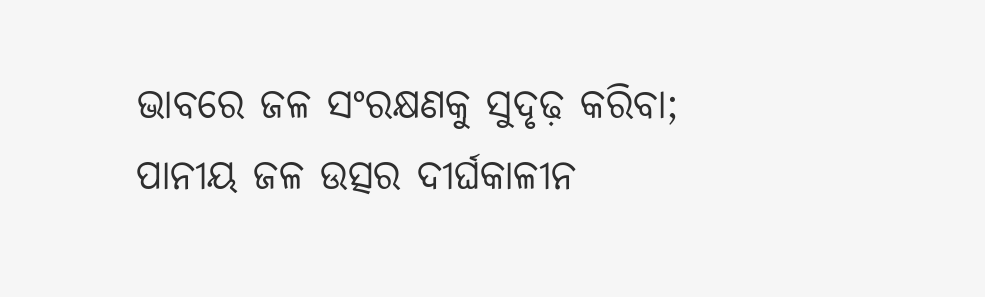ଭାବରେ ଜଳ ସଂରକ୍ଷଣକୁ ସୁଦୃଢ଼ କରିବା; ପାନୀୟ ଜଳ ଉତ୍ସର ଦୀର୍ଘକାଳୀନ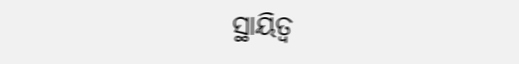ସ୍ଥାୟିତ୍ୱ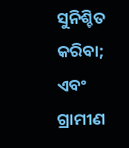ସୁନିଶ୍ଚିତ କରିବା; ଏବଂ ଗ୍ରାମୀଣ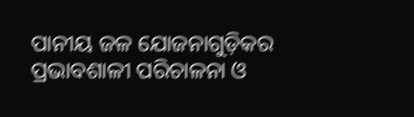ପାନୀୟ ଜଳ ଯୋଜନାଗୁଡ଼ିକର ପ୍ରଭାବଶାଳୀ ପରିଚାଳନା ଓ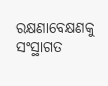ରକ୍ଷଣାବେକ୍ଷଣକୁ ସଂସ୍ଥାଗତ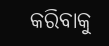କରିବାକୁ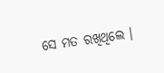ସେ ମତ ରଖିଥିଲେ ।